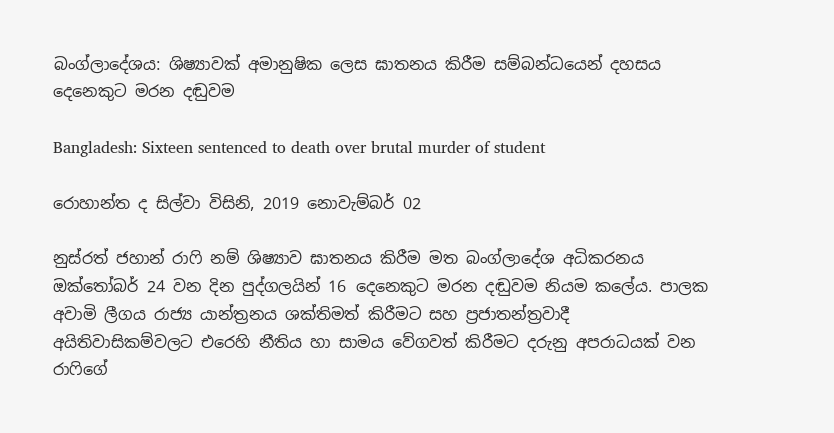බංග්ලාදේශය: ශිෂ්‍යාවක් අමානුෂික ලෙස ඝාතනය කිරීම සම්බන්ධයෙන් දහසය දෙනෙකුට මරන දඬුවම

Bangladesh: Sixteen sentenced to death over brutal murder of student

රොහාන්ත ද සිල්වා විසිනි, 2019 නොවැම්බර් 02

නුස්රත් ජහාන් රාෆි නම් ශිෂ්‍යාව ඝාතනය කිරීම මත බංග්ලාදේශ අධිකරනය ඔක්තෝබර් 24 වන දින පුද්ගලයින් 16 දෙනෙකුට මරන දඬුවම නියම කලේය. පාලක අවාමි ලීගය රාජ්‍ය යාන්ත්‍රනය ශක්තිමත් කිරීමට සහ ප්‍රජාතන්ත්‍රවාදී අයිතිවාසිකම්වලට එරෙහි නීතිය හා සාමය වේගවත් කිරීමට දරුනු අපරාධයක් වන රාෆිගේ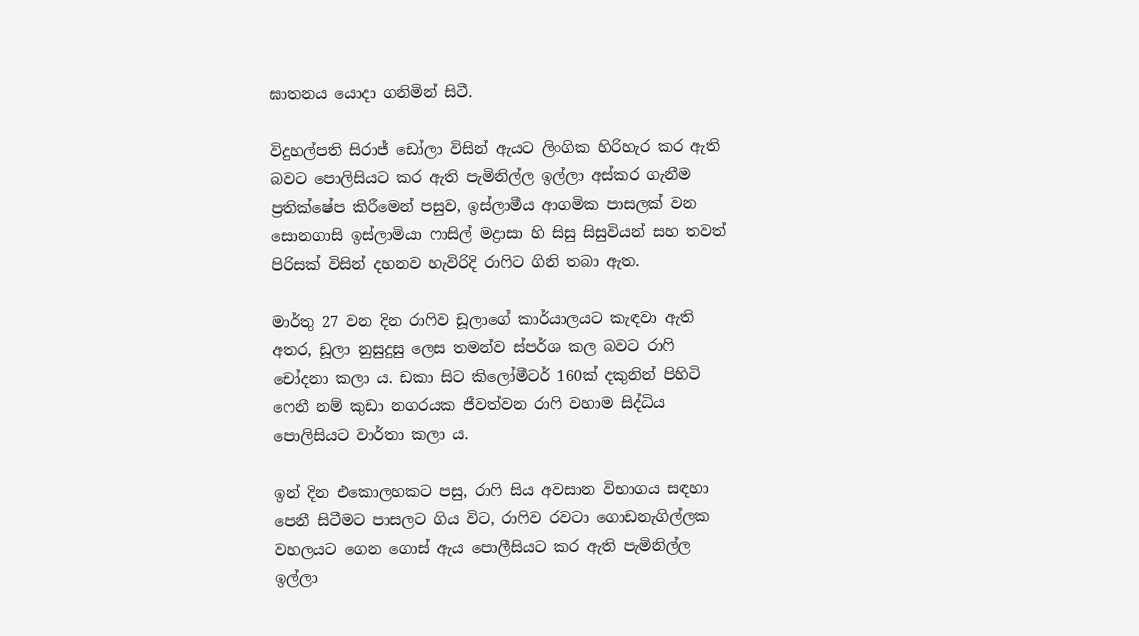ඝාතනය යොදා ගනිමින් සිටී.

විදුහල්පති සිරාජ් ඩෝලා විසින් ඇයට ලිංගික හිරිහැර කර ඇති බවට පොලිසියට කර ඇති පැමිනිල්ල ඉල්ලා අස්කර ගැනීම ප්‍රතික්ෂේප කිරීමෙන් පසුව, ඉස්ලාමීය ආගමික පාසලක් වන සොනගාසි ඉස්ලාමියා ෆාසිල් මද්‍රාසා හි සිසු සිසුවියන් සහ තවත් පිරිසක් විසින් දහනව හැවිරිදි රාෆිට ගිනි තබා ඇත.

මාර්තු 27 වන දින රාෆිව ඩූලාගේ කාර්යාලයට කැඳවා ඇති අතර, ඩූලා නුසුදුසු ලෙස තමන්ව ස්පර්ශ කල බවට රාෆි චෝදනා කලා ය. ඩකා සිට කිලෝමීටර් 160ක් දකුනින් පිහිටි ෆෙනී නම් කුඩා නගරයක ජීවත්වන රාෆි වහාම සිද්ධිය පොලිසියට වාර්තා කලා ය.

ඉන් දින එකොලහකට පසු, රාෆි සිය අවසාන විභාගය සඳහා පෙනී සිටීමට පාසලට ගිය විට, රාෆිව රවටා ගොඩනැගිල්ලක වහලයට ගෙන ගොස් ඇය පොලීසියට කර ඇති පැමිනිල්ල ඉල්ලා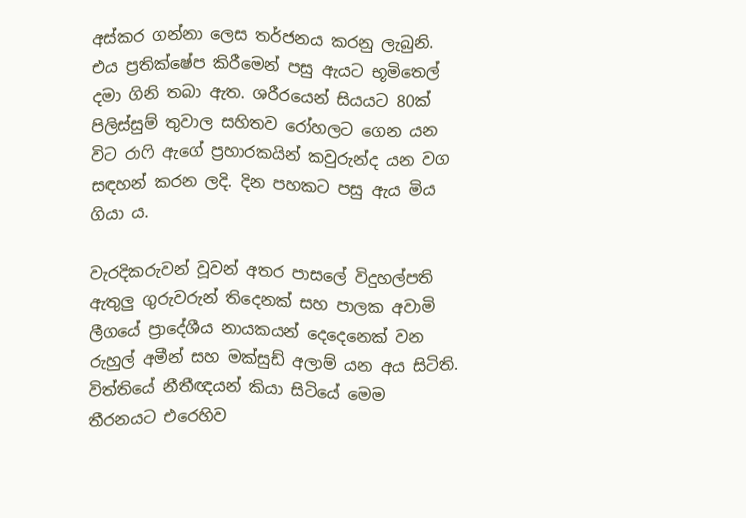අස්කර ගන්නා ලෙස තර්ජනය කරනු ලැබුනි. එය ප්‍රතික්ෂේප කිරීමෙන් පසු ඇයට භූමිතෙල් දමා ගිනි තබා ඇත. ශරීරයෙන් සියයට 80ක් පිලිස්සුම් තුවාල සහිතව රෝහලට ගෙන යන විට රාෆි ඇගේ ප්‍රහාරකයින් කවුරුන්ද යන වග සඳහන් කරන ලදි. දින පහකට පසු ඇය මිය ගියා ය.

වැරදිකරුවන් වූවන් අතර පාසලේ විදුහල්පති ඇතුලු ගුරුවරුන් තිදෙනක් සහ පාලක අවාමි ලීගයේ ප්‍රාදේශීය නායකයන් දෙදෙනෙක් වන රුහුල් අමීන් සහ මක්සුඩ් අලාම් යන අය සිටිති. විත්තියේ නීතීඥයන් කියා සිටියේ මෙම තීරනයට එරෙහිව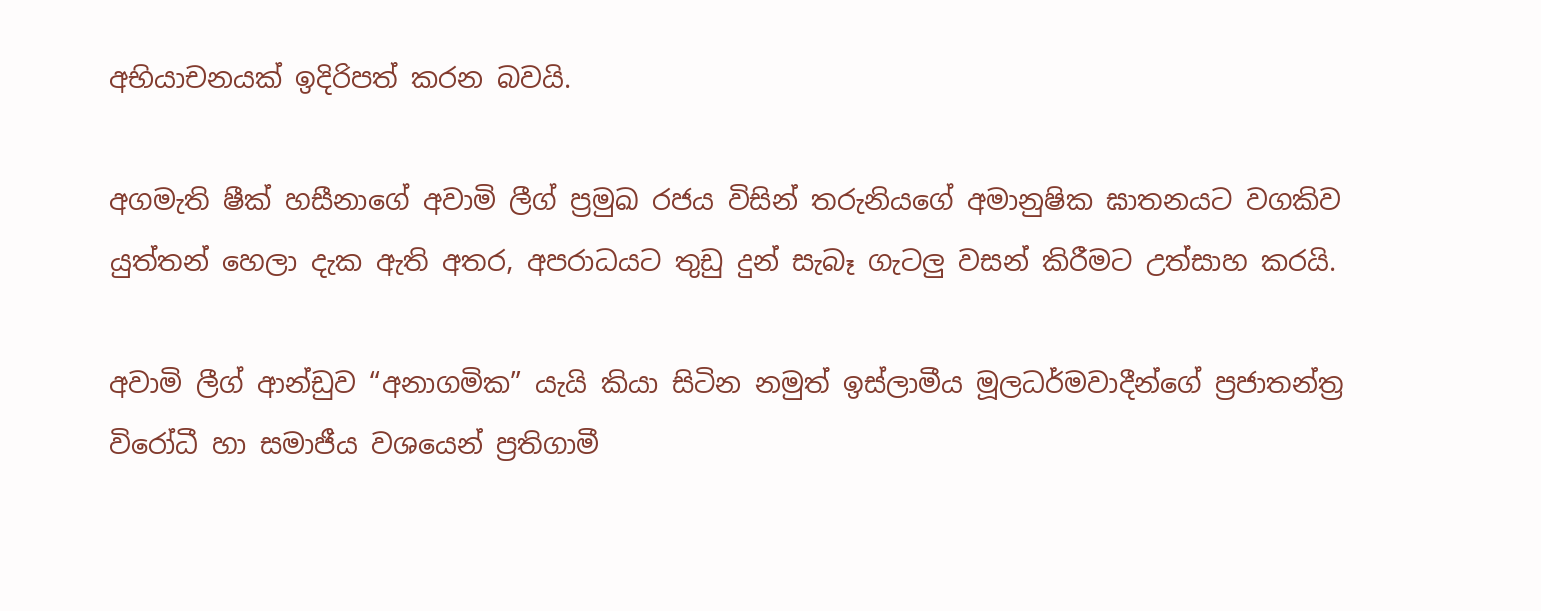අභියාචනයක් ඉදිරිපත් කරන බවයි.

අගමැති ෂීක් හසීනාගේ අවාමි ලීග් ප්‍රමුඛ රජය විසින් තරුනියගේ අමානුෂික ඝාතනයට වගකිව යුත්තන් හෙලා දැක ඇති අතර, අපරාධයට තුඩු දුන් සැබෑ ගැටලු වසන් කිරීමට උත්සාහ කරයි.

අවාමි ලීග් ආන්ඩුව “අනාගමික” යැයි කියා සිටින නමුත් ඉස්ලාමීය මූලධර්මවාදීන්ගේ ප්‍රජාතන්ත්‍ර විරෝධී හා සමාජීය වශයෙන් ප්‍රතිගාමී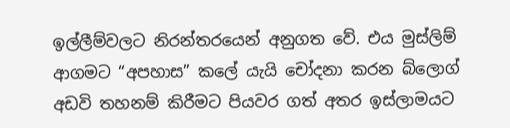ඉල්ලීම්වලට නිරන්තරයෙන් අනුගත වේ. එය මුස්ලිම් ආගමට “අපහාස” කලේ යැයි චෝදනා කරන බ්ලොග් අඩවි තහනම් කිරීමට පියවර ගත් අතර ඉස්ලාමයට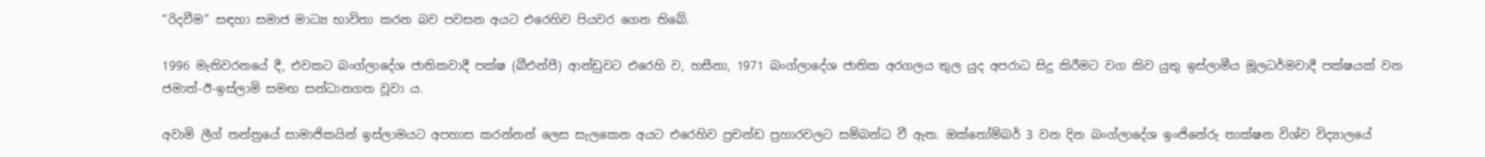“රිදවීම” සඳහා සමාජ මාධ්‍ය භාවිතා කරන බව පවසන අයට එරෙහිව පියවර ගෙන තිබේ.

1996 මැතිවරනයේ දී, එවකට බංග්ලාදේශ ජාතිකවාදී පක්ෂ (බීඑන්පී) ආන්ඩුවට එරෙහි ව, හසීනා, 1971 බංග්ලාදේශ ජාතික අරගලය තුල යුද අපරාධ සිදු කිරීමට වග කිව යුතු ඉස්ලාමීය මූලධර්මවාදී පක්ෂයක් වන ජමාත්-ඊ-ඉස්ලාමි සමඟ සන්ධානගත වූවා ය.

අවාමි ලීග් තන්ත්‍රයේ සාමාජිකයින් ඉස්ලාමයට අපහාස කරන්නන් ලෙස සැලකෙන අයට එරෙහිව ප්‍රචන්ඩ ප්‍රහාරවලට සම්බන්ධ වී ඇත. ඔක්තෝම්බර් 3 වන දින බංග්ලාදේශ ඉංජිනේරු තාක්ෂන විශ්ව විද්‍යාලයේ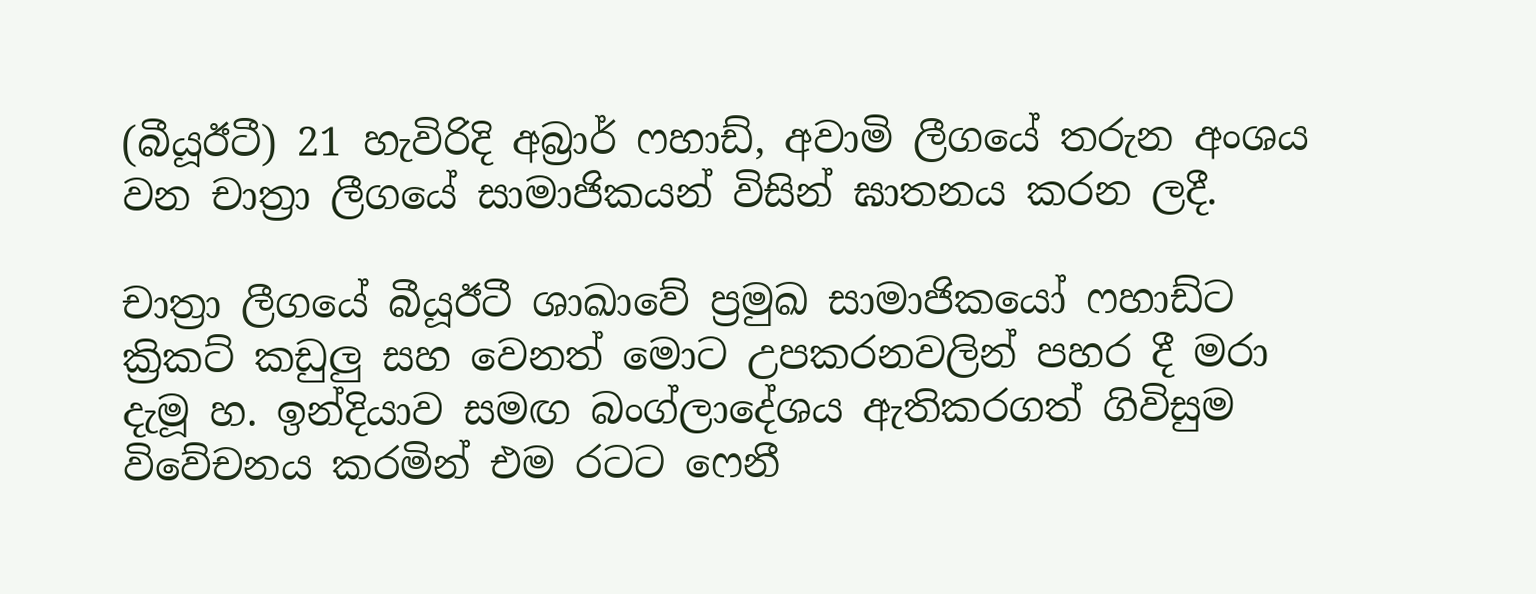(බීයූඊටී) 21 හැවිරිදි අබ්‍රාර් ෆහාඩ්, අවාමි ලීගයේ තරුන අංශය වන චාත්‍රා ලීගයේ සාමාජිකයන් විසින් ඝාතනය කරන ලදී.

චාත්‍රා ලීගයේ බීයූඊටී ශාඛාවේ ප්‍රමුඛ සාමාජිකයෝ ෆහාඩ්ට ක්‍රිකට් කඩුලු සහ වෙනත් මොට උපකරනවලින් පහර දී මරා දැමූ හ. ඉන්දියාව සමඟ බංග්ලාදේශය ඇතිකරගත් ගිවිසුම විවේචනය කරමින් එම රටට ෆෙනී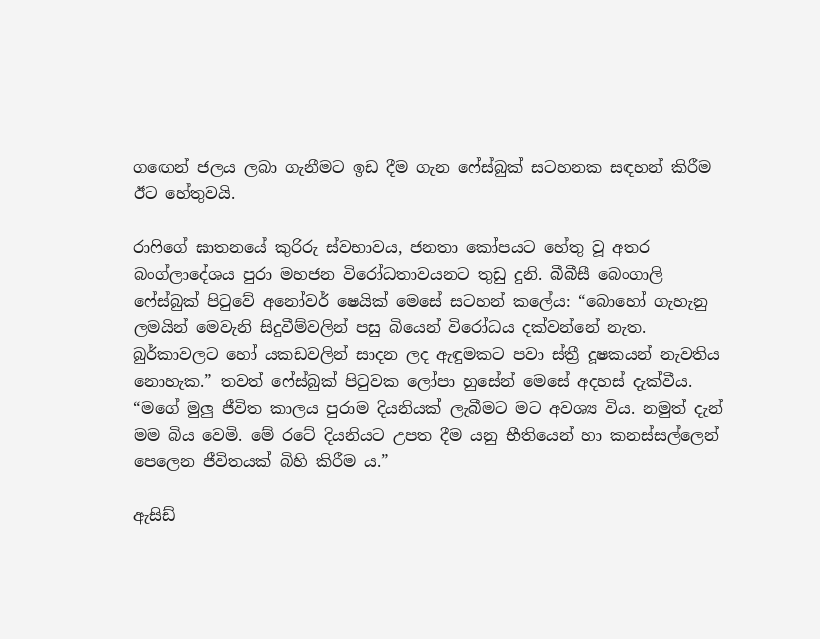ගඟෙන් ජලය ලබා ගැනීමට ඉඩ දීම ගැන ෆේස්බුක් සටහනක සඳහන් කිරීම ඊට හේතුවයි.

රාෆිගේ ඝාතනයේ කුරිරු ස්වභාවය, ජනතා කෝපයට හේතු වූ අතර බංග්ලාදේශය පුරා මහජන විරෝධතාවයනට තුඩු දුනි. බීබීසී බෙංගාලි ෆේස්බුක් පිටුවේ අනෝවර් ෂෙයික් මෙසේ සටහන් කලේය: “බොහෝ ගැහැනු ලමයින් මෙවැනි සිදුවීම්වලින් පසු බියෙන් විරෝධය දක්වන්නේ නැත. බුර්කාවලට හෝ යකඩවලින් සාදන ලද ඇඳුමකට පවා ස්ත්‍රී දූෂකයන් නැවතිය නොහැක.” තවත් ෆේස්බුක් පිටුවක ලෝපා හුසේන් මෙසේ අදහස් දැක්වීය. “මගේ මුලු ජීවිත කාලය පුරාම දියනියක් ලැබීමට මට අවශ්‍ය විය. නමුත් දැන් මම බිය වෙමි. මේ රටේ දියනියට උපත දීම යනු භීතියෙන් හා කනස්සල්ලෙන් පෙලෙන ජීවිතයක් බිහි කිරීම ය.”

ඇසිඩ්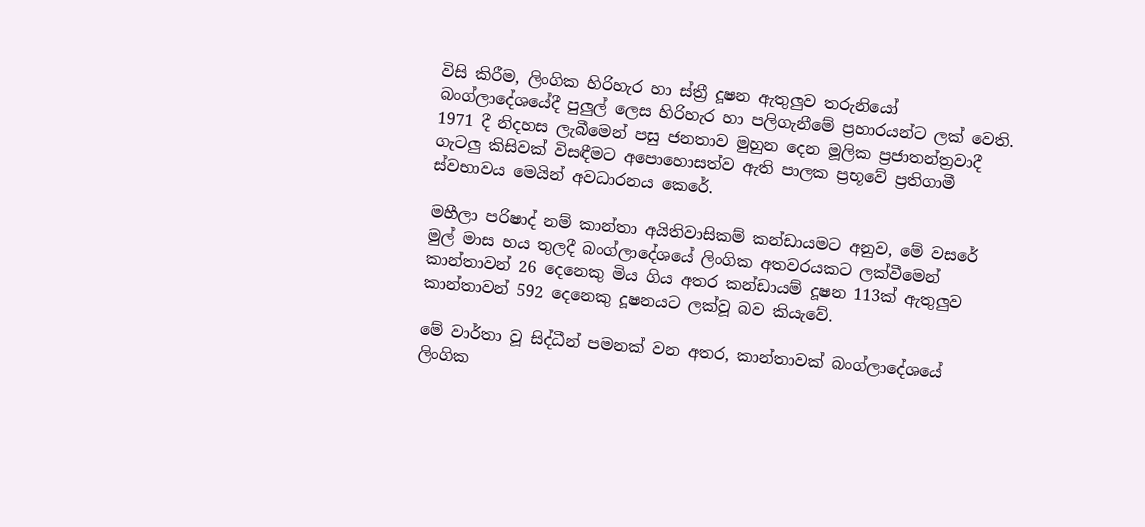විසි කිරීම, ලිංගික හිරිහැර හා ස්ත්‍රී දූෂන ඇතුලුව තරුනියෝ බංග්ලාදේශයේදී පුලුල් ලෙස හිරිහැර හා පලිගැනීමේ ප්‍රහාරයන්ට ලක් වෙති. 1971 දී නිදහස ලැබීමෙන් පසු ජනතාව මුහුන දෙන මූලික ප්‍රජාතන්ත්‍රවාදී ගැටලු කිසිවක් විසඳීමට අපොහොසත්ව ඇති පාලක ප්‍රභූවේ ප්‍රතිගාමී ස්වභාවය මෙයින් අවධාරනය කෙරේ.

මහීලා පරිෂාද් නම් කාන්තා අයිතිවාසිකම් කන්ඩායමට අනුව, මේ වසරේ මුල් මාස හය තුලදී බංග්ලාදේශයේ ලිංගික අතවරයකට ලක්වීමෙන් කාන්තාවන් 26 දෙනෙකු මිය ගිය අතර කන්ඩායම් දූෂන 113ක් ඇතුලුව කාන්තාවන් 592 දෙනෙකු දූෂනයට ලක්වූ බව කියැවේ.

මේ වාර්තා වූ සිද්ධීන් පමනක් වන අතර, කාන්තාවක් බංග්ලාදේශයේ ලිංගික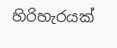හිරිහැරයක්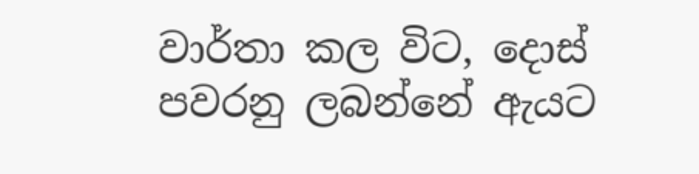වාර්තා කල විට, දොස් පවරනු ලබන්නේ ඇයට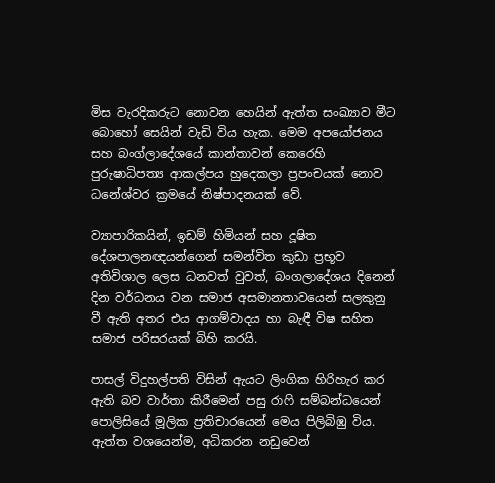මිස වැරදිකරුට නොවන හෙයින් ඇත්ත සංඛ්‍යාව මීට බොහෝ සෙයින් වැඩි විය හැක. මෙම අපයෝජනය සහ බංග්ලාදේශයේ කාන්තාවන් කෙරෙහි පුරුෂාධිපත්‍ය ආකල්පය හුදෙකලා ප්‍රපංචයක් නොව ධනේශ්වර ක්‍රමයේ නිෂ්පාදනයක් වේ.

ව්‍යාපාරිකයින්, ඉඩම් හිමියන් සහ දූෂිත දේශපාලනඥයන්ගෙන් සමන්විත කුඩා ප්‍රභූව අතිවිශාල ලෙස ධනවත් වුවත්, බංගලාදේශය දිනෙන් දින වර්ධනය වන සමාජ අසමානතාවයෙන් සලකුනු වී ඇති අතර එය ආගම්වාදය හා බැඳී විෂ සහිත සමාජ පරිසරයක් බිහි කරයි.

පාසල් විදුහල්පති විසින් ඇයට ලිංගික හිරිහැර කර ඇති බව වාර්තා කිරීමෙන් පසු රාෆි සම්බන්ධයෙන් පොලිසියේ මූලික ප්‍රතිචාරයෙන් මෙය පිලිබිඹු විය. ඇත්ත වශයෙන්ම, අධිකරන නඩුවෙන්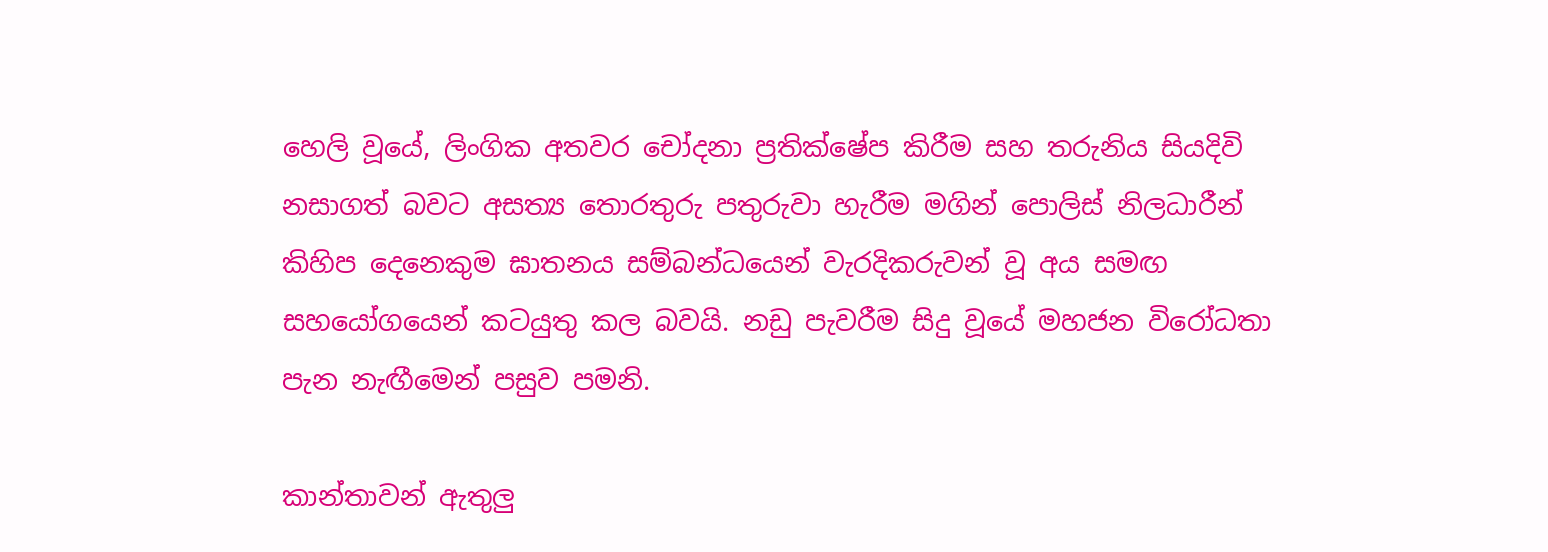හෙලි වූයේ, ලිංගික අතවර චෝදනා ප්‍රතික්ෂේප කිරීම සහ තරුනිය සියදිවි නසාගත් බවට අසත්‍ය තොරතුරු පතුරුවා හැරීම මගින් පොලිස් නිලධාරීන් කිහිප දෙනෙකුම ඝාතනය සම්බන්ධයෙන් වැරදිකරුවන් වූ අය සමඟ සහයෝගයෙන් කටයුතු කල බවයි. නඩු පැවරීම සිදු වූයේ මහජන විරෝධතා පැන නැඟීමෙන් පසුව පමනි.

කාන්තාවන් ඇතුලු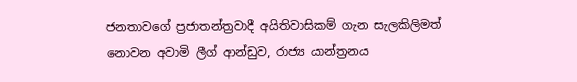ජනතාවගේ ප්‍රජාතන්ත්‍රවාදී අයිතිවාසිකම් ගැන සැලකිලිමත් නොවන අවාමි ලීග් ආන්ඩුව, රාජ්‍ය යාන්ත්‍රනය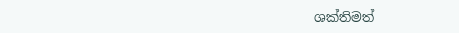ශක්තිමත්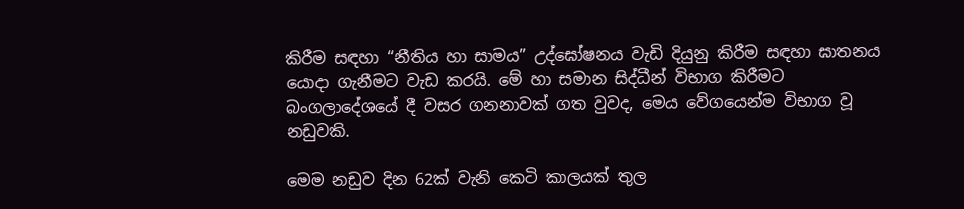කිරීම සඳහා “නීතිය හා සාමය” උද්ඝෝෂනය වැඩි දියුනු කිරීම සඳහා ඝාතනය යොදා ගැනීමට වැඩ කරයි. මේ හා සමාන සිද්ධීන් විභාග කිරීමට බංගලාදේශයේ දී වසර ගනනාවක් ගත වුවද, මෙය වේගයෙන්ම විභාග වූ නඩුවකි.

මෙම නඩුව දින 62ක් වැනි කෙටි කාලයක් තුල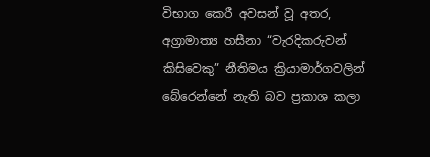විභාග කෙරී අවසන් වූ අතර, අග්‍රාමාත්‍ය හසීනා “වැරදිකරුවන් කිසිවෙකු” නීතිමය ක්‍රියාමාර්ගවලින් බේරෙන්නේ නැති බව ප්‍රකාශ කලා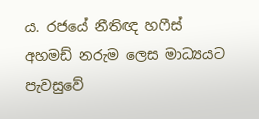ය. රජයේ නීතිඥ හෆීස් අහමඩ් නරුම ලෙස මාධ්‍යයට පැවසුවේ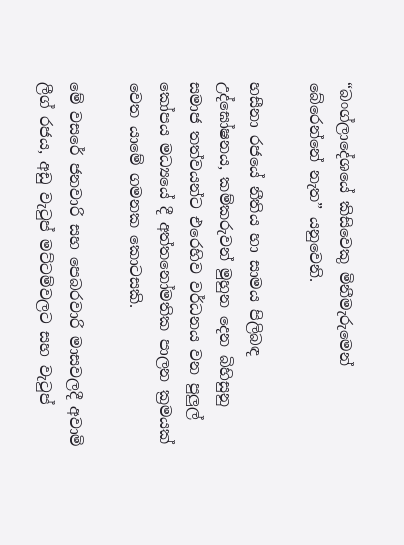“බංග්ලාදේශයේ කිසිවෙකු මිනීමැරුමෙන් බේරෙන්නේ නැත” යනුවෙනි.

හසීනා රජයේ නීතිය හා සාමය පිලිබඳ උද්ඝෝෂනය, කම්කරුවන් මුහුන දෙන බිහිසුනු සමාජ තත්වයන්ට එරෙහිව වර්ධනය වන පුලුල් කෝපය මධ්‍යයේ දී අත්තනෝමතික පාලන ක්‍රමයක් වෙත යාමේ ගමනක කොටසකි.

මේ වසරේ ජනවාරි සහ පෙබරවාරි මාසවලදී අවාමි ලීග් රජය, අඩු වැටුප් මට්ටම්වලට සහ වැටුප්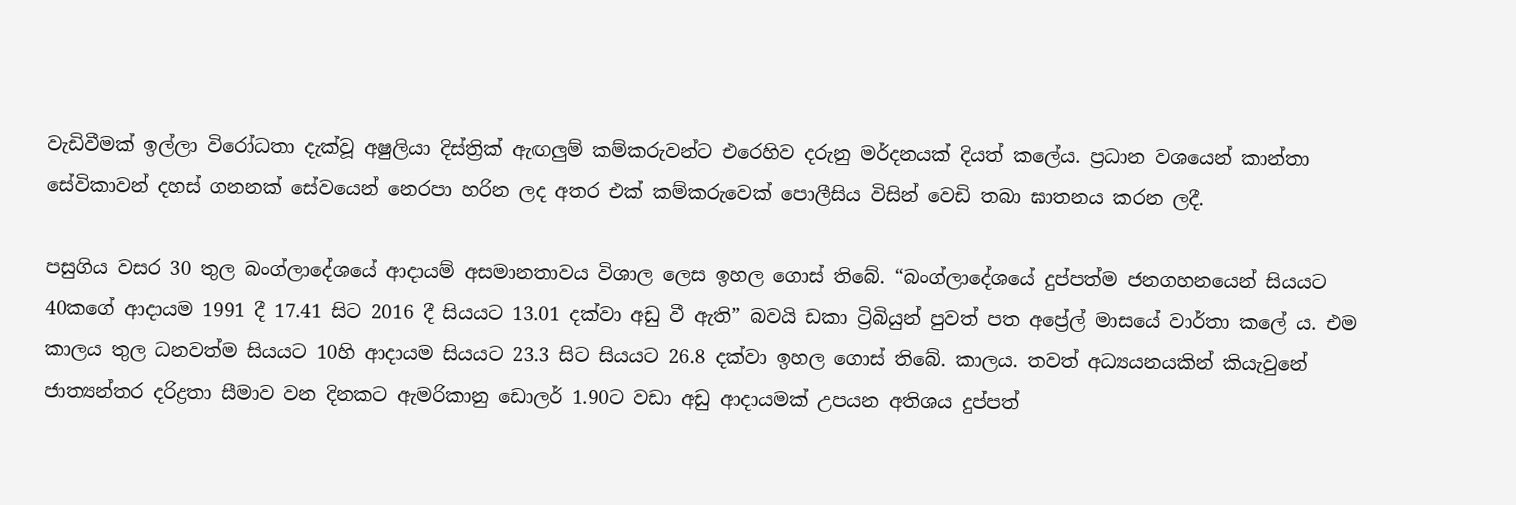වැඩිවීමක් ඉල්ලා විරෝධතා දැක්වූ අෂුලියා දිස්ත්‍රික් ඇඟලුම් කම්කරුවන්ට එරෙහිව දරුනු මර්දනයක් දියත් කලේය. ප්‍රධාන වශයෙන් කාන්තා සේවිකාවන් දහස් ගනනක් සේවයෙන් නෙරපා හරින ලද අතර එක් කම්කරුවෙක් පොලීසිය විසින් වෙඩි තබා ඝාතනය කරන ලදී.

පසුගිය වසර 30 තුල බංග්ලාදේශයේ ආදායම් අසමානතාවය විශාල ලෙස ඉහල ගොස් තිබේ. “බංග්ලාදේශයේ දුප්පත්ම ජනගහනයෙන් සියයට 40කගේ ආදායම 1991 දී 17.41 සිට 2016 දී සියයට 13.01 දක්වා අඩු වී ඇති” බවයි ඩකා ට්‍රිබියුන් පුවත් පත අප්‍රේල් මාසයේ වාර්තා කලේ ය. එම කාලය තුල ධනවත්ම සියයට 10හි ආදායම සියයට 23.3 සිට සියයට 26.8 දක්වා ඉහල ගොස් තිබේ. කාලය. තවත් අධ්‍යයනයකින් කියැවුනේ ජාත්‍යන්තර දරිද්‍රතා සීමාව වන දිනකට ඇමරිකානු ඩොලර් 1.90ට වඩා අඩු ආදායමක් උපයන අතිශය දුප්පත්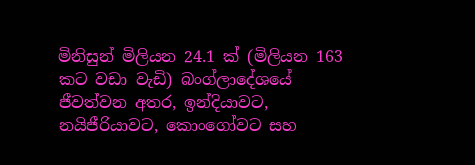මිනිසුන් මිලියන 24.1 ක් (මිලියන 163 කට වඩා වැඩි) බංග්ලාදේශයේ ජීවත්වන අතර, ඉන්දියාවට, නයිජීරියාවට, කොංගෝවට සහ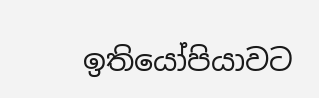ඉතියෝපියාවට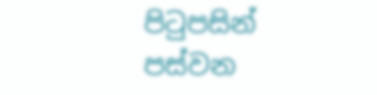පිටුපසින් පස්වන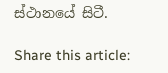ස්ථානයේ සිටී.

Share this article: